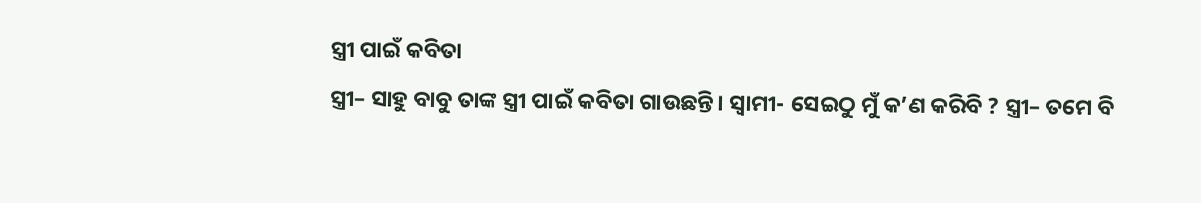ସ୍ତ୍ରୀ ପାଇଁ କବିତା
ସ୍ତ୍ରୀ– ସାହୁ ବାବୁ ତାଙ୍କ ସ୍ତ୍ରୀ ପାଇଁ କବିତା ଗାଉଛନ୍ତି। ସ୍ୱାମୀ- ସେଇଠୁ ମୁଁ କ’ଣ କରିବି ? ସ୍ତ୍ରୀ– ତମେ ବି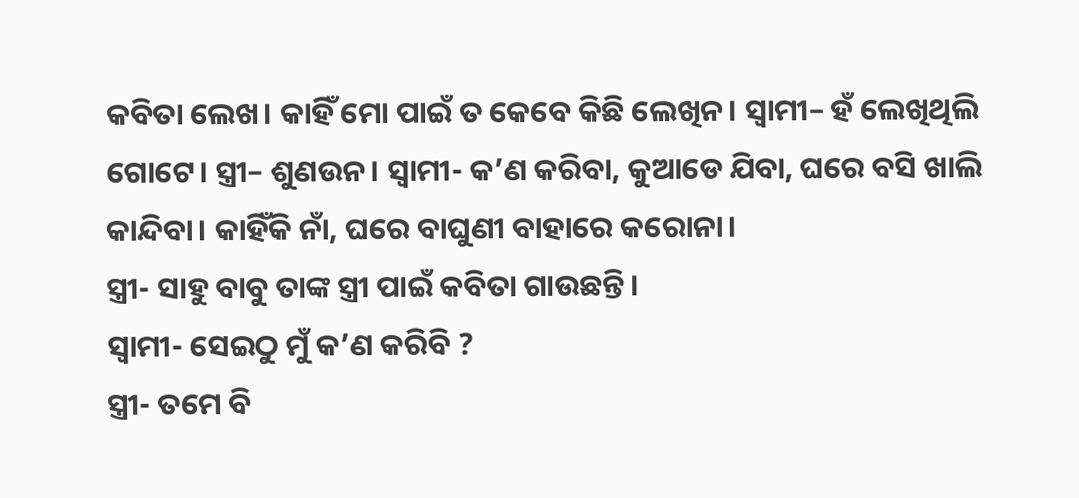କବିତା ଲେଖ। କାହିଁ ମୋ ପାଇଁ ତ କେବେ କିଛି ଲେଖିନ। ସ୍ୱାମୀ– ହଁ ଲେଖିଥିଲି ଗୋଟେ। ସ୍ତ୍ରୀ– ଶୁଣଉନ। ସ୍ୱାମୀ- କ’ଣ କରିବା, କୁଆଡେ ଯିବା, ଘରେ ବସି ଖାଲି କାନ୍ଦିବା। କାହିଁକି ନାଁ, ଘରେ ବାଘୁଣୀ ବାହାରେ କରୋନା।
ସ୍ତ୍ରୀ- ସାହୁ ବାବୁ ତାଙ୍କ ସ୍ତ୍ରୀ ପାଇଁ କବିତା ଗାଉଛନ୍ତି।
ସ୍ୱାମୀ- ସେଇଠୁ ମୁଁ କ’ଣ କରିବି ?
ସ୍ତ୍ରୀ- ତମେ ବି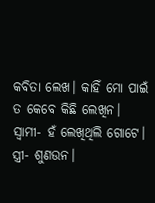କବିତା ଲେଖ। କାହିଁ ମୋ ପାଇଁ ତ କେବେ କିଛି ଲେଖିନ।
ସ୍ୱାମୀ- ହଁ ଲେଖିଥିଲି ଗୋଟେ।
ସ୍ତ୍ରୀ- ଶୁଣଉନ।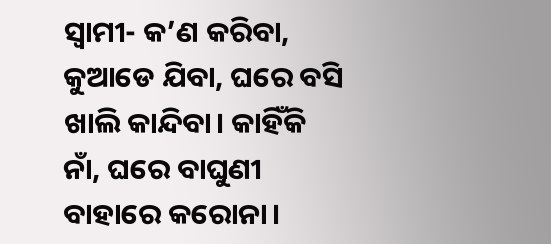ସ୍ୱାମୀ- କ’ଣ କରିବା, କୁଆଡେ ଯିବା, ଘରେ ବସି ଖାଲି କାନ୍ଦିବା। କାହିଁକି ନାଁ, ଘରେ ବାଘୁଣୀ ବାହାରେ କରୋନା।